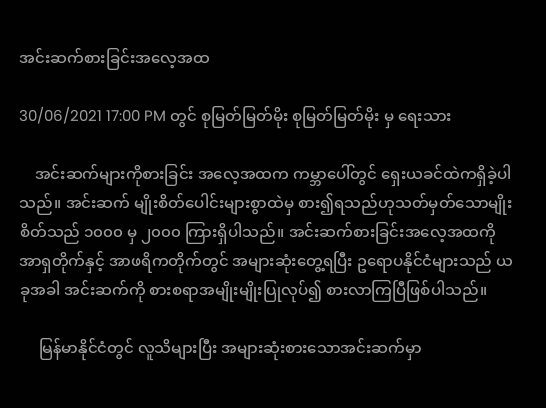အင်းဆက်စားခြင်းအလေ့အထ

30/06/2021 17:00 PM တွင် စုမြတ်မြတ်မိုး စုမြတ်မြတ်မိုး မှ ရေးသား

    အင်းဆက်များကိုစားခြင်း အလေ့အထက ကမ္ဘာပေါ်တွင် ရှေးယခင်ထဲကရှိခဲ့ပါသည်။ အင်းဆက် မျိုးစိတ်ပေါင်းများစွာထဲမှ စား၍ရသည်ဟုသတ်မှတ်သောမျိုးစိတ်သည် ၁၀၀၀ မှ ၂၀၀၀ ကြားရှိပါသည်။ အင်းဆက်စားခြင်းအလေ့အထကို အာရှတိုက်နှင့် အာဖရိကတိုက်တွင် အများဆုံးတွေ့ရပြီး ဥရောပနိုင်ငံများသည် ယခုအခါ အင်းဆက်ကို စားစရာအမျိုးမျိုးပြုလုပ်၍ စားလာကြပြီဖြစ်ပါသည်။

     မြန်မာနိုင်ငံတွင် လူသိများပြီး အများဆုံးစားသောအင်းဆက်မှာ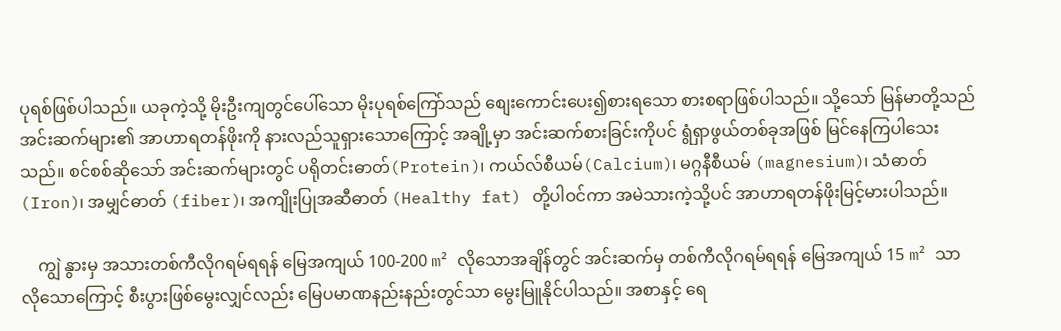ပုရစ်ဖြစ်ပါသည်။ ယခုကဲ့သို့ မိုးဦးကျတွင်ပေါ်သော မိုးပုရစ်ကြော်သည် စျေးကောင်းပေး၍စားရသော စားစရာဖြစ်ပါသည်။ သို့သော် မြန်မာတို့သည် အင်းဆက်များ၏ အာဟာရတန်ဖိုးကို နားလည်သူရှားသောကြောင့် အချို့မှာ အင်းဆက်စားခြင်းကိုပင် ရွံရှာဖွယ်တစ်ခုအဖြစ် မြင်နေကြပါသေးသည်။ စင်စစ်ဆိုသော် အင်းဆက်များတွင် ပရိုတင်းဓာတ်(Protein)၊ ကယ်လ်စီယမ်(Calcium)၊ မဂ္ဂနီစီယမ် (magnesium)၊ သံဓာတ် (Iron)၊ အမျှင်ဓာတ် (fiber)၊ အကျိုးပြုအဆီဓာတ် (Healthy fat) တို့ပါဝင်ကာ အမဲသားကဲ့သို့ပင် အာဟာရတန်ဖိုးမြင့်မားပါသည်။

    ကျွဲ နွားမှ အသားတစ်ကီလိုဂရမ်ရရန် မြေအကျယ် 100-200 m² လိုသောအချိန်တွင် အင်းဆက်မှ တစ်ကီလိုဂရမ်ရရန် မြေအကျယ် 15 m² သာ လိုသောကြောင့် စီးပွားဖြစ်မွေးလျှင်လည်း မြေပမာဏနည်းနည်းတွင်သာ မွေးမြူနိုင်ပါသည်။ အစာနှင့် ရေ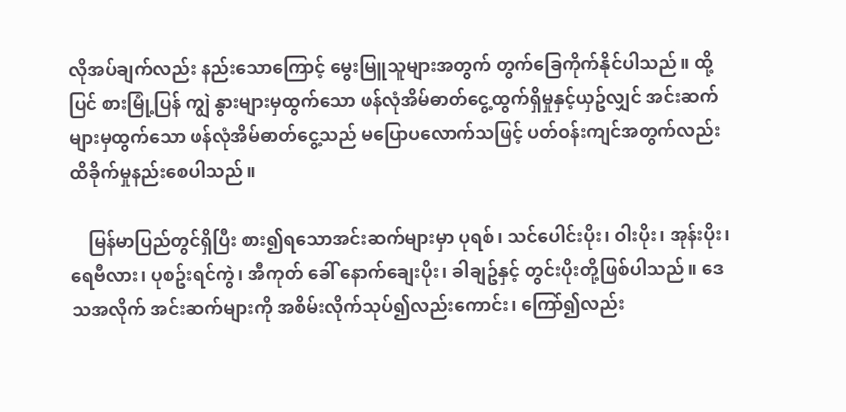လိုအပ်ချက်လည်း နည်းသောကြောင့် မွေးမြူသူများအတွက် တွက်ခြေကိုက်နိုင်ပါသည်။ ထို့ပြင် စားမြုံ့ပြန် ကျွဲ နွားများမှထွက်သော ဖန်လုံအိမ်ဓာတ်ငွေ့ထွက်ရှိမှုနှင့်ယှဥ်လျှင် အင်းဆက် များမှထွက်သော ဖန်လုံအိမ်ဓာတ်ငွေ့သည် မပြောပလောက်သဖြင့် ပတ်ဝန်းကျင်အတွက်လည်း ထိခိုက်မှုနည်းစေပါသည်။

    မြန်မာပြည်တွင်ရှိပြီး စား၍ရသောအင်းဆက်များမှာ ပုရစ်၊ သင်ပေါင်းပိုး၊ ဝါးပိုး၊ အုန်းပိုး၊ ရေဗီလား၊ ပုစဥ်းရင်ကွဲ၊ အီကုတ် ခေါ် နောက်ချေးပိုး၊ ခါချဥ်နှင့် တွင်းပိုးတို့ဖြစ်ပါသည်။ ဒေသအလိုက် အင်းဆက်များကို အစိမ်းလိုက်သုပ်၍လည်းကောင်း၊ ကြော်၍လည်း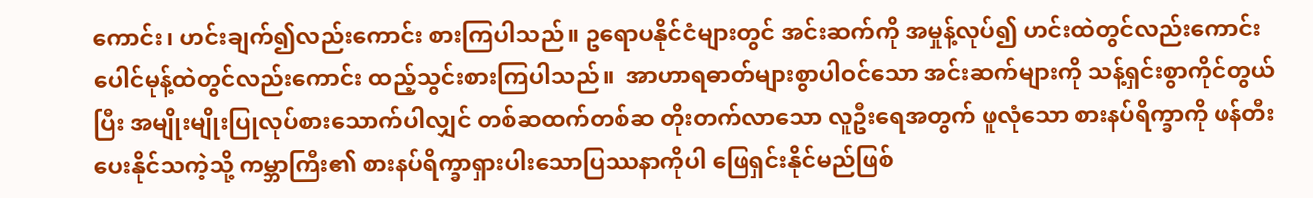ကောင်း၊ ဟင်းချက်၍လည်းကောင်း စားကြပါသည်။ ဥရောပနိုင်ငံများတွင် အင်းဆက်ကို အမှုန့်လုပ်၍ ဟင်းထဲတွင်လည်းကောင်း ပေါင်မုန့်ထဲတွင်လည်းကောင်း ထည့်သွင်းစားကြပါသည်။  အာဟာရဓာတ်များစွာပါဝင်သော အင်းဆက်များကို သန့်ရှင်းစွာကိုင်တွယ်ပြီး အမျိုးမျိုးပြုလုပ်စားသောက်ပါလျှင် တစ်ဆထက်တစ်ဆ တိုးတက်လာသော လူဦးရေအတွက် ဖူလုံသော စားနပ်ရိက္ခာကို ဖန်တီးပေးနိုင်သကဲ့သို့ ကမ္ဘာကြီး၏ စားနပ်ရိက္ခာရှားပါးသောပြဿနာကိုပါ ဖြေရှင်းနိုင်မည်ဖြစ်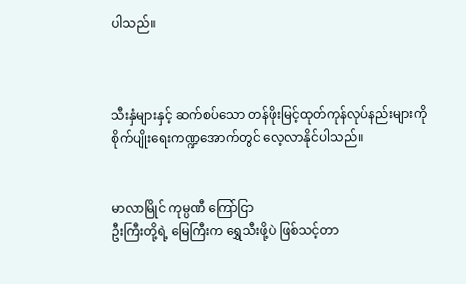ပါသည်။



သီးနှံများနှင့် ဆက်စပ်သော တန်ဖိုးမြင့်ထုတ်ကုန်လုပ်နည်းများကို စိုက်ပျိုးရေးကဏ္ဍအောက်တွင် လေ့လာနိုင်ပါသည်။


မာလာမြိုင် ကုမ္ပဏီ ကြော်ငြာ
ဦးကြီးတို့ရဲ့ မြေကြီးက ရွှေသီးဖို့ပဲ ဖြစ်သင့်တာ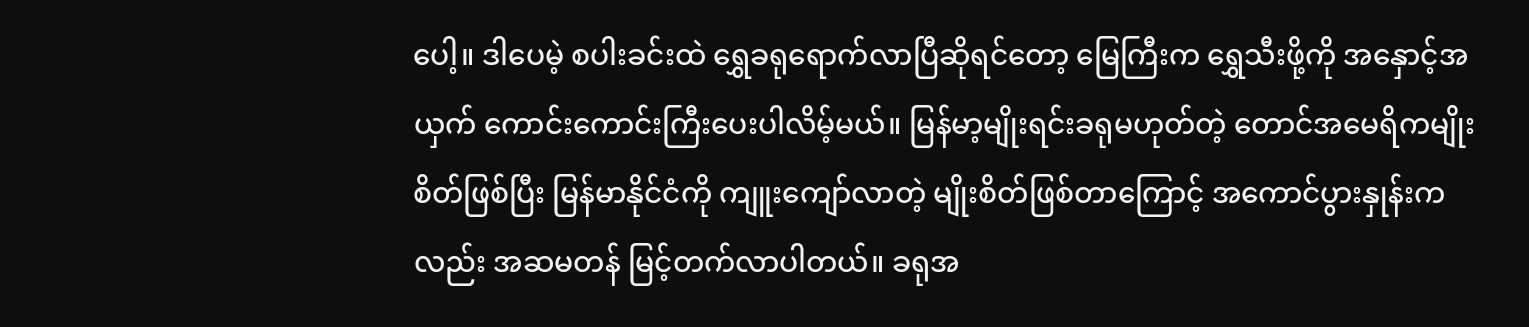ပေါ့။ ဒါပေမဲ့ စပါးခင်းထဲ ရွှေခရုရောက်လာပြီဆိုရင်တော့ မြေကြီးက ရွှေသီးဖို့ကို အနှောင့်အယှက် ကောင်းကောင်းကြီးပေးပါလိမ့်မယ်။ မြန်မာ့မျိုးရင်းခရုမဟုတ်တဲ့ တောင်အမေရိကမျိုးစိတ်ဖြစ်ပြီး မြန်မာနိုင်ငံကို ကျူးကျော်လာတဲ့ မျိုးစိတ်ဖြစ်တာကြောင့် အကောင်ပွားနှုန်းကလည်း အဆမတန် မြင့်တက်လာပါတယ်။ ခရုအ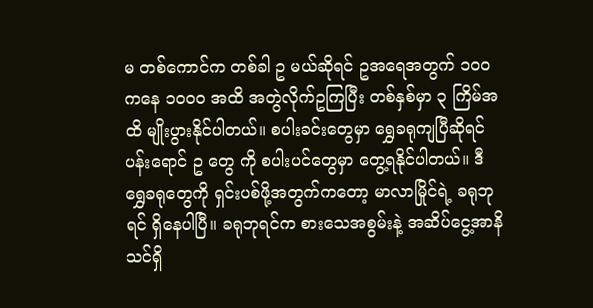မ တစ်ကောင်က တစ်ခါ ဥ မယ်ဆိုရင် ဥအရေအတွက် ၁၀၀ ကနေ ၁၀၀၀ အထိ အတွဲလိုက်ဥကြပြီး တစ်နှစ်မှာ ၃ ကြိမ်အထိ မျိုးပွားနိုင်ပါတယ်။ စပါးခင်းတွေမှာ ရွှေခရုကျပြီဆိုရင် ပန်းရောင် ဥ တွေ ကို စပါးပင်တွေမှာ တွေ့ရနိုင်ပါတယ်။ ဒီရွှေခရုတွေကို ရှင်းပစ်ဖို့အတွက်ကတော့ မာလာမြိုင်ရဲ့ ခရုဘုရင် ရှိနေပါပြီ။ ခရုဘုရင်က စားသေအစွမ်းနဲ့ အဆိပ်ငွေ့အာနိသင်ရှိ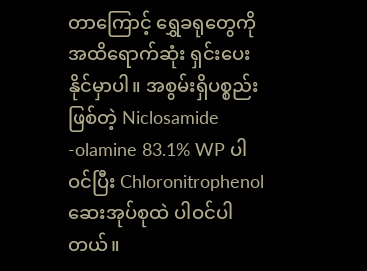တာကြောင့် ရွှေခရုတွေကို အထိရောက်ဆုံး ရှင်းပေးနိုင်မှာပါ။ အစွမ်းရှိပစ္စည်းဖြစ်တဲ့ Niclosamide -olamine 83.1% WP ပါဝင်ပြီး Chloronitrophenol ဆေးအုပ်စုထဲ ပါဝင်ပါတယ်။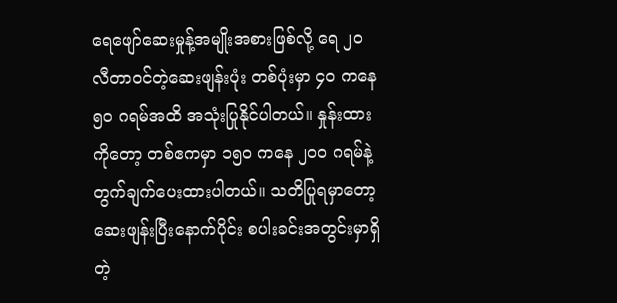ရေဖျော်ဆေးမှုန့်အမျိုးအစားဖြစ်လို့ ရေ ၂၀ လီတာဝင်တဲ့ဆေးဖျန်းပုံး တစ်ပုံးမှာ ၄၀ ကနေ ၅၀ ဂရမ်အထိ အသုံးပြုနိုင်ပါတယ်။ နှုန်းထားကိုတော့ တစ်ဧကမှာ ၁၅၀ ကနေ ၂၀၀ ဂရမ်နဲ့ တွက်ချက်ပေးထားပါတယ်။ သတိပြုရမှာတော့ ဆေးဖျန်းပြီးနောက်ပိုင်း စပါးခင်းအတွင်းမှာရှိတဲ့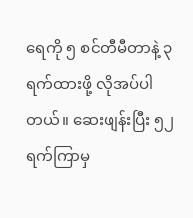ရေကို ၅ စင်တီမီတာနဲ့ ၃ ရက်ထားဖို့ လိုအပ်ပါတယ်။ ဆေးဖျန်းပြီး ၅၂ ရက်ကြာမှ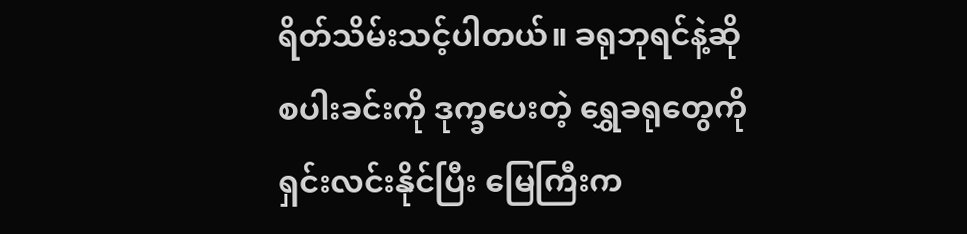ရိတ်သိမ်းသင့်ပါတယ်။ ခရုဘုရင်နဲ့ဆို စပါးခင်းကို ဒုက္ခပေးတဲ့ ရွှေခရုတွေကို ရှင်းလင်းနိုင်ပြီး မြေကြီးက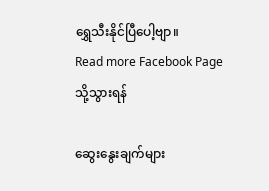ရွှေသီးနိုင်ပြီပေါ့ဗျာ။
Read more Facebook Page သို့သွားရန်

ဆွေးနွေးချက်များ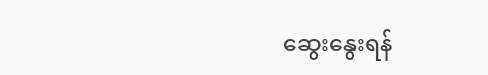ဆွေးနွေးရန်